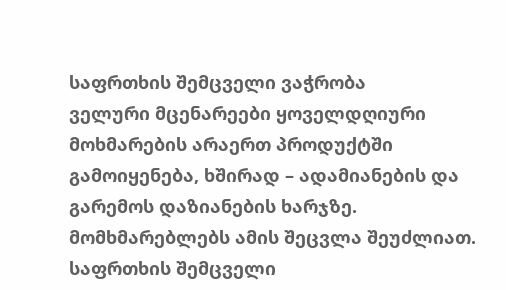საფრთხის შემცველი ვაჭრობა
ველური მცენარეები ყოველდღიური მოხმარების არაერთ პროდუქტში გამოიყენება, ხშირად – ადამიანების და გარემოს დაზიანების ხარჯზე. მომხმარებლებს ამის შეცვლა შეუძლიათ.
საფრთხის შემცველი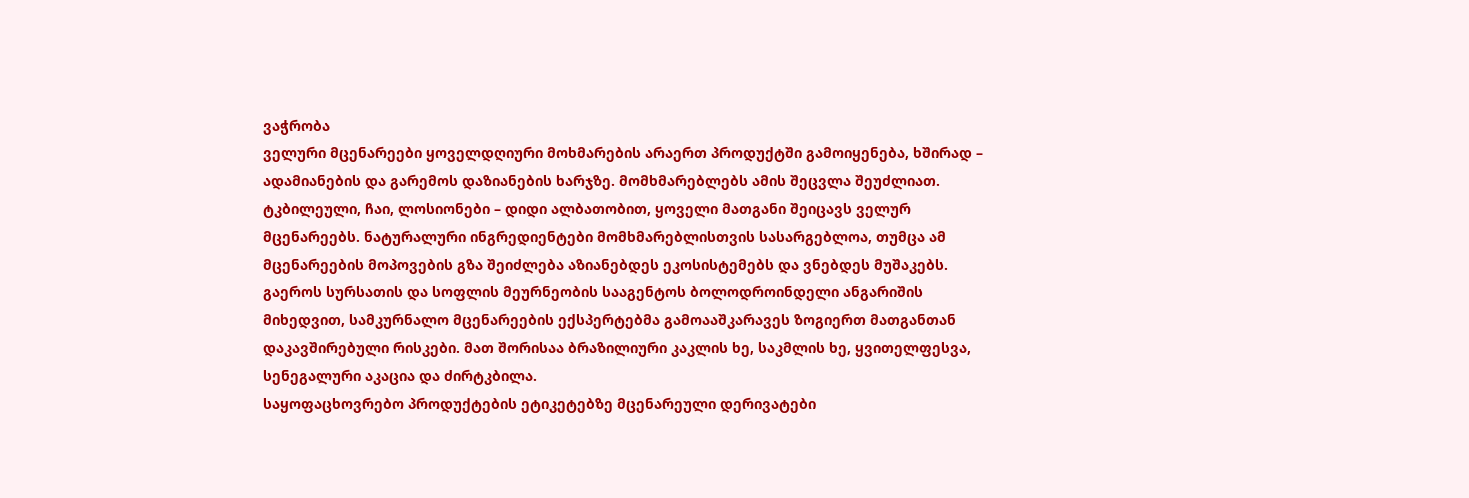ვაჭრობა
ველური მცენარეები ყოველდღიური მოხმარების არაერთ პროდუქტში გამოიყენება, ხშირად – ადამიანების და გარემოს დაზიანების ხარჯზე. მომხმარებლებს ამის შეცვლა შეუძლიათ.
ტკბილეული, ჩაი, ლოსიონები – დიდი ალბათობით, ყოველი მათგანი შეიცავს ველურ მცენარეებს. ნატურალური ინგრედიენტები მომხმარებლისთვის სასარგებლოა, თუმცა ამ მცენარეების მოპოვების გზა შეიძლება აზიანებდეს ეკოსისტემებს და ვნებდეს მუშაკებს. გაეროს სურსათის და სოფლის მეურნეობის სააგენტოს ბოლოდროინდელი ანგარიშის მიხედვით, სამკურნალო მცენარეების ექსპერტებმა გამოააშკარავეს ზოგიერთ მათგანთან დაკავშირებული რისკები. მათ შორისაა ბრაზილიური კაკლის ხე, საკმლის ხე, ყვითელფესვა, სენეგალური აკაცია და ძირტკბილა.
საყოფაცხოვრებო პროდუქტების ეტიკეტებზე მცენარეული დერივატები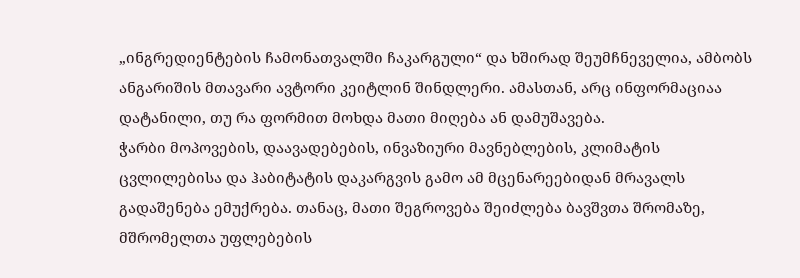„ინგრედიენტების ჩამონათვალში ჩაკარგული“ და ხშირად შეუმჩნეველია, ამბობს ანგარიშის მთავარი ავტორი კეიტლინ შინდლერი. ამასთან, არც ინფორმაციაა დატანილი, თუ რა ფორმით მოხდა მათი მიღება ან დამუშავება.
ჭარბი მოპოვების, დაავადებების, ინვაზიური მავნებლების, კლიმატის ცვლილებისა და ჰაბიტატის დაკარგვის გამო ამ მცენარეებიდან მრავალს გადაშენება ემუქრება. თანაც, მათი შეგროვება შეიძლება ბავშვთა შრომაზე, მშრომელთა უფლებების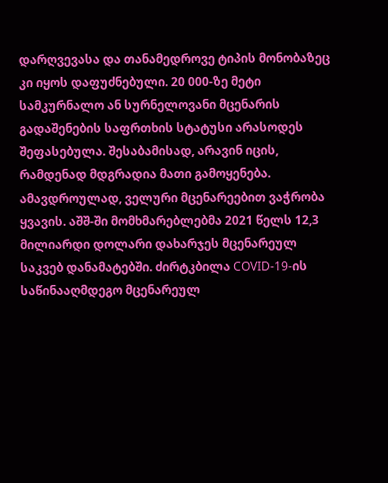დარღვევასა და თანამედროვე ტიპის მონობაზეც კი იყოს დაფუძნებული. 20 000-ზე მეტი სამკურნალო ან სურნელოვანი მცენარის გადაშენების საფრთხის სტატუსი არასოდეს შეფასებულა. შესაბამისად, არავინ იცის, რამდენად მდგრადია მათი გამოყენება.
ამავდროულად, ველური მცენარეებით ვაჭრობა ყვავის. აშშ-ში მომხმარებლებმა 2021 წელს 12,3 მილიარდი დოლარი დახარჯეს მცენარეულ საკვებ დანამატებში. ძირტკბილა COVID-19-ის საწინააღმდეგო მცენარეულ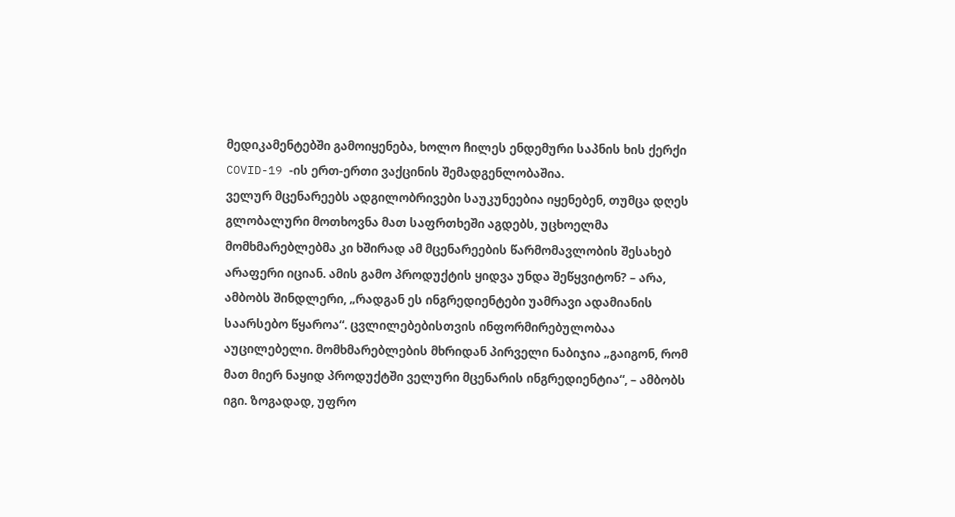მედიკამენტებში გამოიყენება, ხოლო ჩილეს ენდემური საპნის ხის ქერქი COVID-19 -ის ერთ-ერთი ვაქცინის შემადგენლობაშია.
ველურ მცენარეებს ადგილობრივები საუკუნეებია იყენებენ, თუმცა დღეს გლობალური მოთხოვნა მათ საფრთხეში აგდებს, უცხოელმა მომხმარებლებმა კი ხშირად ამ მცენარეების წარმომავლობის შესახებ არაფერი იციან. ამის გამო პროდუქტის ყიდვა უნდა შეწყვიტონ? – არა, ამბობს შინდლერი, „რადგან ეს ინგრედიენტები უამრავი ადამიანის საარსებო წყაროა“. ცვლილებებისთვის ინფორმირებულობაა აუცილებელი. მომხმარებლების მხრიდან პირველი ნაბიჯია „გაიგონ, რომ მათ მიერ ნაყიდ პროდუქტში ველური მცენარის ინგრედიენტია“, – ამბობს იგი. ზოგადად, უფრო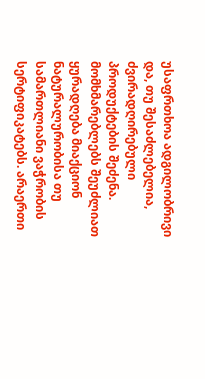უსაფრთხოა ადგილობრივი და, თუ შესაძლებელია, ძვირადღირებული პროდუქტების შეძენა.
მომხმარებლებს შეუძლიათ ყურადღება მიაქციონ ნატურალურობისა თუ სამართლიანი ვაჭრობის სერტიფიკატებს. არაერთი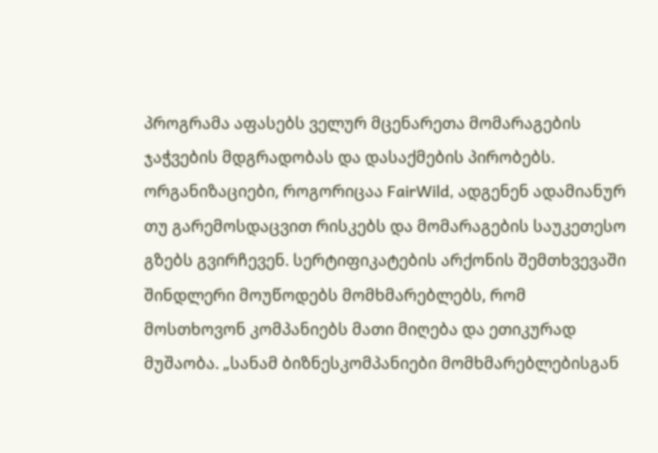პროგრამა აფასებს ველურ მცენარეთა მომარაგების ჯაჭვების მდგრადობას და დასაქმების პირობებს. ორგანიზაციები, როგორიცაა FairWild, ადგენენ ადამიანურ თუ გარემოსდაცვით რისკებს და მომარაგების საუკეთესო გზებს გვირჩევენ. სერტიფიკატების არქონის შემთხვევაში შინდლერი მოუწოდებს მომხმარებლებს, რომ მოსთხოვონ კომპანიებს მათი მიღება და ეთიკურად მუშაობა. „სანამ ბიზნესკომპანიები მომხმარებლებისგან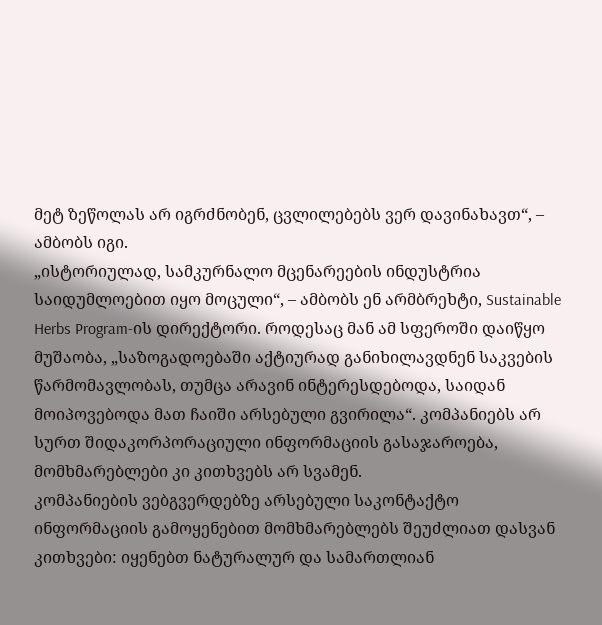მეტ ზეწოლას არ იგრძნობენ, ცვლილებებს ვერ დავინახავთ“, – ამბობს იგი.
„ისტორიულად, სამკურნალო მცენარეების ინდუსტრია საიდუმლოებით იყო მოცული“, – ამბობს ენ არმბრეხტი, Sustainable Herbs Program-ის დირექტორი. როდესაც მან ამ სფეროში დაიწყო მუშაობა, „საზოგადოებაში აქტიურად განიხილავდნენ საკვების წარმომავლობას, თუმცა არავინ ინტერესდებოდა, საიდან მოიპოვებოდა მათ ჩაიში არსებული გვირილა“. კომპანიებს არ სურთ შიდაკორპორაციული ინფორმაციის გასაჯაროება, მომხმარებლები კი კითხვებს არ სვამენ.
კომპანიების ვებგვერდებზე არსებული საკონტაქტო ინფორმაციის გამოყენებით მომხმარებლებს შეუძლიათ დასვან კითხვები: იყენებთ ნატურალურ და სამართლიან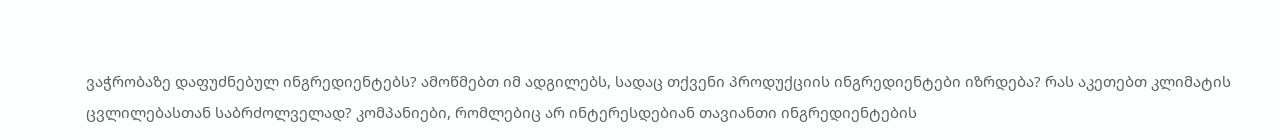ვაჭრობაზე დაფუძნებულ ინგრედიენტებს? ამოწმებთ იმ ადგილებს, სადაც თქვენი პროდუქციის ინგრედიენტები იზრდება? რას აკეთებთ კლიმატის ცვლილებასთან საბრძოლველად? კომპანიები, რომლებიც არ ინტერესდებიან თავიანთი ინგრედიენტების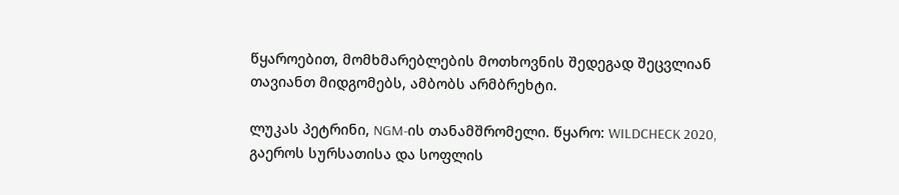წყაროებით, მომხმარებლების მოთხოვნის შედეგად შეცვლიან თავიანთ მიდგომებს, ამბობს არმბრეხტი.

ლუკას პეტრინი, NGM-ის თანამშრომელი. წყარო: WILDCHECK 2020, გაეროს სურსათისა და სოფლის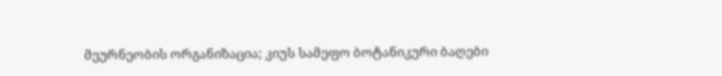მეურნეობის ორგანიზაცია; კიუს სამეფო ბოტანიკური ბაღები